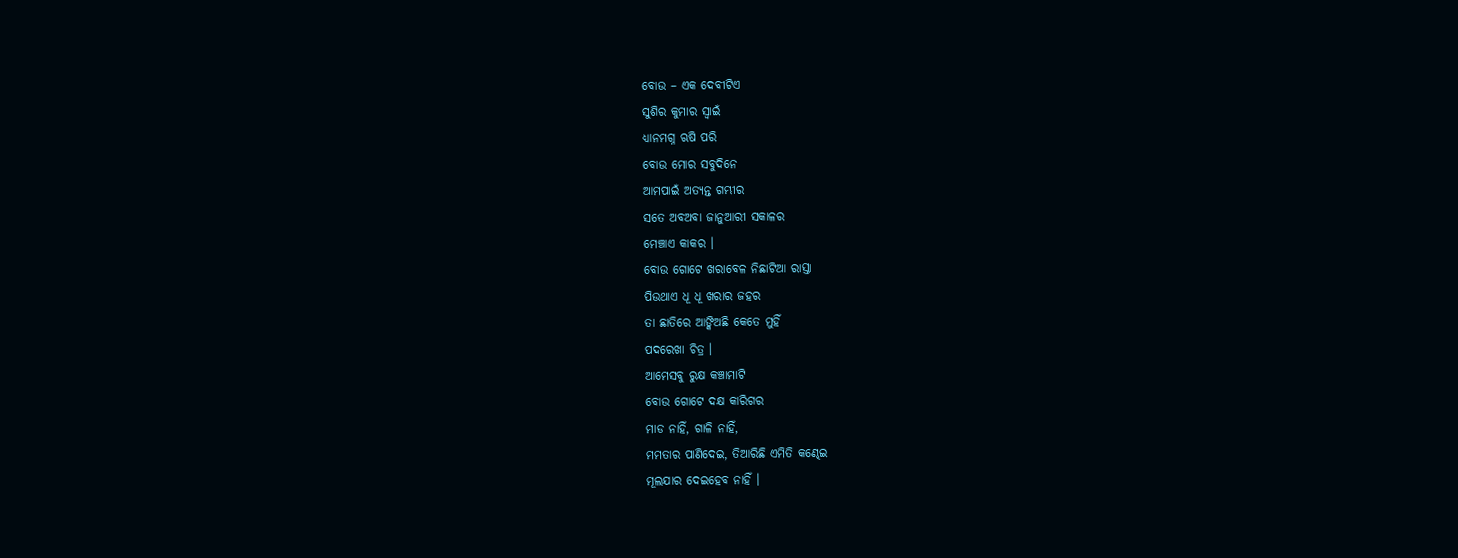ବୋଉ – ଏକ ଦେବୀଟିଏ
ସୁଶିର କୁମାର ସ୍ୱାଇଁ
ଧ୍ୟାନମଗ୍ନ ଋଷି ପରି
ବୋଉ ମୋର ସବୁଦିନେ
ଆମପାଇଁ ଅତ୍ୟନ୍ତ ଗମ୍ଭୀର
ସତେ ଅବଅବା ଜାନୁଆରୀ ସକାଳର
ମେଞ୍ଚାଏ କାକର ।
ବୋଉ ଗୋଟେ ଖରାବେଳ ନିଛାଟିଆ ରାସ୍ତା
ପିଉଥାଏ ଧୂ ଧୂ ଖରାର ଜହର
ତା ଛାତିରେ ଆଙ୍କିଅଛି କେତେ ମୁହିଁ
ପଦରେଖା ଚିତ୍ର ।
ଆମେସବୁ ରୁକ୍ଷ କଞ୍ଚାମାଟି
ବୋଉ ଗୋଟେ ଦକ୍ଷ କାରିଗର
ମାଡ ନାହିଁ, ଗାଳି ନାହିଁ,
ମମତାର ପାଣିଦେଇ, ତିଆରିଛି ଏମିତି କଣ୍ଢେଇ
ମୂଲଯାର ଦେଇହେବ ନାହିଁ ।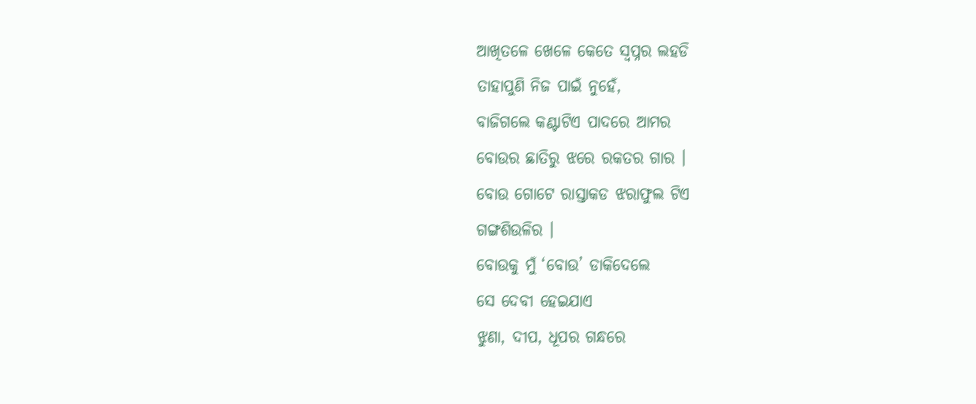ଆଖିତଳେ ଖେଳେ କେତେ ସ୍ଵପ୍ନର ଲହଡି
ତାହାପୁଣି ନିଜ ପାଇଁ ନୁହେଁ,
ବାଜିଗଲେ କଣ୍ଟାଟିଏ ପାଦରେ ଆମର
ବୋଉର ଛାତିରୁ ଝରେ ରକତର ଗାର ।
ବୋଉ ଗୋଟେ ରାସ୍ତାକଡ ଝରାଫୁଲ ଟିଏ
ଗଙ୍ଗଶିଉଳିର ।
ବୋଉକୁ ମୁଁ ‘ବୋଉ’ ଡାକିଦେଲେ
ସେ ଦେବୀ ହେଇଯାଏ
ଝୁଣା, ଦୀପ, ଧୂପର ଗନ୍ଧରେ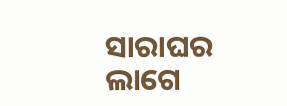ସାରାଘର ଲାଗେ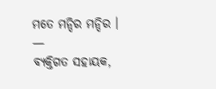ମତେ ମନ୍ଦିର ମନ୍ଦିର ।
—
ବ୍ୟକ୍ତିଗତ ସହାୟକ,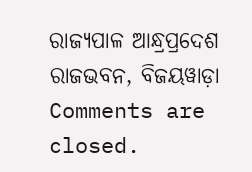ରାଜ୍ୟପାଳ ଆନ୍ଧ୍ରପ୍ରଦେଶ ରାଜଭବନ, ବିଜୟୱାଡ଼ା
Comments are closed.